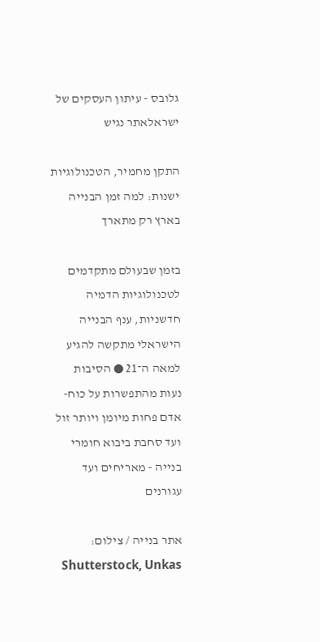גלובס - עיתון העסקים של ישראלאתר נגיש

התקן מחמיר, הטכנולוגיות ישנות: למה זמן הבנייה בארץ רק מתארך

בזמן שבעולם מתקדמים לטכנולוגיות הדמיה חדשניות, ענף הבנייה הישראלי מתקשה להגיע למאה ה־21 ● הסיבות נעות מהתפשרות על כוח-אדם פחות מיומן ויותר זול ועד סחבת ביבוא חומרי בנייה - מאריחים ועד עגורנים

אתר בנייה / צילום: Shutterstock, Unkas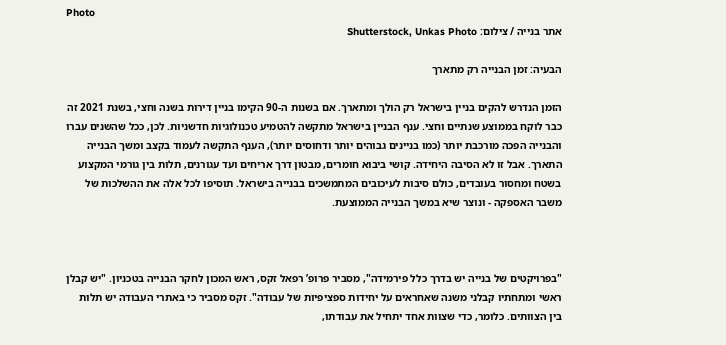Photo
אתר בנייה / צילום: Shutterstock, Unkas Photo

הבעיה: זמן הבנייה רק מתארך

הזמן הנדרש להקים בניין בישראל רק הולך ומתארך. אם בשנות ה-90 הקימו בניין דירות בשנה וחצי, בשנת 2021 זה כבר לוקח בממוצע שנתיים וחצי. ענף הבניין בישראל מתקשה להטמיע טכנולוגיות חדשניות. לכן, ככל שהשנים עברו והבנייה הפכה מורכבת יותר (כמו בניינים גבוהים יותר ודחוסים יותר), הענף התקשה לעמוד בקצב ומשך הבנייה התארך. אבל זו לא הסיבה היחידה. קושי ביבוא חומרים, מבטון דרך אריחים ועד עגורנים, תלות בין גורמי המקצוע בשטח ומחסור בעובדים, כולם סיבות לעיכובים המתמשכים בבנייה בישראל. תוסיפו לכל אלה את ההשלכות של משבר האספקה - ונוצר שיא במשך הבנייה הממוצעת.



"בפרויקטים של בנייה יש בדרך כלל פירמידה", מסביר פרופ’ רפאל זקס, ראש המכון לחקר הבנייה בטכניון. "יש קבלן ראשי ומתחתיו קבלני משנה שאחראים על יחידות ספציפיות של עבודה". זקס מסביר כי באתרי העבודה יש תלות בין הצוותים. כלומר, כדי שצוות אחד יתחיל את עבודתו,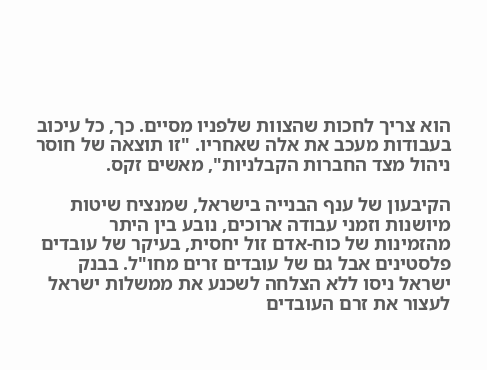הוא צריך לחכות שהצוות שלפניו מסיים. כך, כל עיכוב בעבודות מעכב את אלה שאחריו. "זו תוצאה של חוסר ניהול מצד החברות הקבלניות", מאשים זקס.

הקיבעון של ענף הבנייה בישראל, שמנציח שיטות מיושנות וזמני עבודה ארוכים, נובע בין היתר מהזמינות של כוח-אדם זול יחסית, בעיקר של עובדים פלסטינים אבל גם של עובדים זרים מחו"ל. בבנק ישראל ניסו ללא הצלחה לשכנע את ממשלות ישראל לעצור את זרם העובדים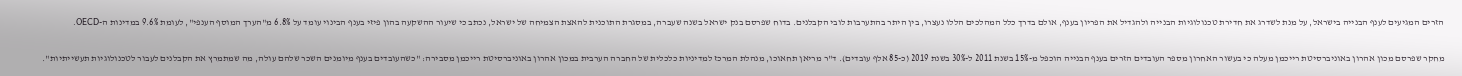הזרים המגיעים לענף הבנייה בישראל, על מנת לשדרג את חדירת טכנולוגיות הבנייה ולהגדיל את הפריון בענף, אולם בדרך כלל המהלכים הללו נעצרו, בין היתר בהתערבות לובי הקבלנים. בדוח שפרסם בנק ישראל בשנה שעברה, במסגרת התוכנית להאצת הצמיחה של ישראל, נכתב כי שיעור ההשקעה בהון פיזי בענף הבינוי עומד על 6.8% מ"הערך המוסף הענפי", לעומת 9.6% במדינות ה-OECD.

מחקר שפרסם מכון אהרון באוניברסיטת רייכמן מעלה כי בעשור האחרון מספר העובדים הזרים בענף הבנייה הוכפל מ-15% בשנת 2011 ל-30% בשנת 2019 (כ-85 אלף עובדים). ד"ר מריאן תחאוכו, מנהלת המרכז למדיניות כלכלית של החברה הערבית במכון אהרון באוניברסיטת רייכמן מסבירה: "כשהעובדים בענף מיומנים השכר שלהם עולה, מה שמתמרץ את הקבלנים לעבור לטכנולוגיות תעשייתיות".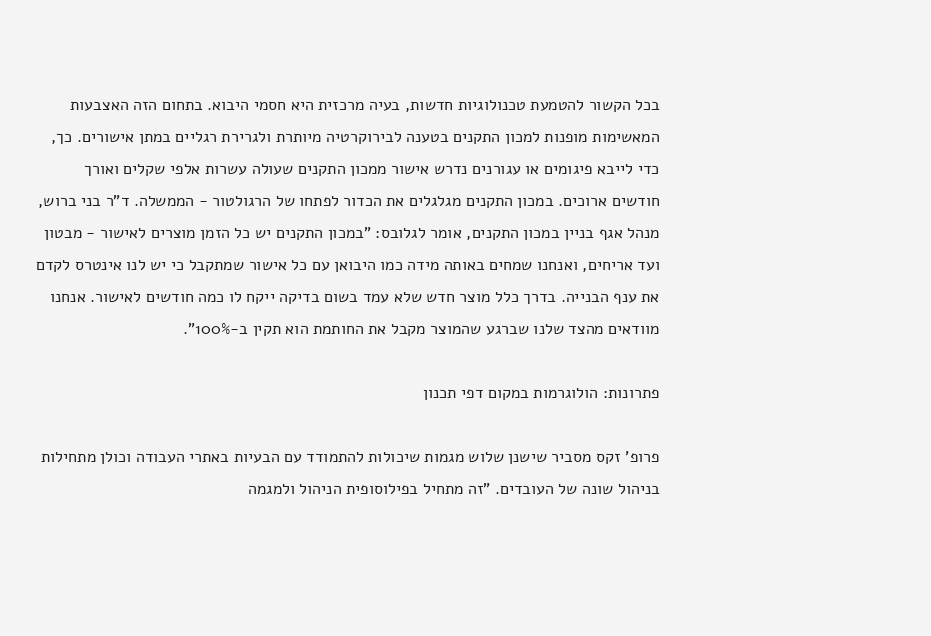בכל הקשור להטמעת טכנולוגיות חדשות, בעיה מרכזית היא חסמי היבוא. בתחום הזה האצבעות המאשימות מופנות למכון התקנים בטענה לבירוקרטיה מיותרת ולגרירת רגליים במתן אישורים. כך, כדי לייבא פיגומים או עגורנים נדרש אישור ממכון התקנים שעולה עשרות אלפי שקלים ואורך חודשים ארוכים. במכון התקנים מגלגלים את הכדור לפתחו של הרגולטור - הממשלה. ד"ר בני ברוש, מנהל אגף בניין במכון התקנים, אומר לגלובס: "במכון התקנים יש כל הזמן מוצרים לאישור - מבטון ועד אריחים, ואנחנו שמחים באותה מידה כמו היבואן עם כל אישור שמתקבל כי יש לנו אינטרס לקדם את ענף הבנייה. בדרך כלל מוצר חדש שלא עמד בשום בדיקה ייקח לו כמה חודשים לאישור. אנחנו מוודאים מהצד שלנו שברגע שהמוצר מקבל את החותמת הוא תקין ב-100%".

פתרונות: הולוגרמות במקום דפי תכנון

פרופ’ זקס מסביר שישנן שלוש מגמות שיכולות להתמודד עם הבעיות באתרי העבודה וכולן מתחילות בניהול שונה של העובדים. "זה מתחיל בפילוסופית הניהול ולמגמה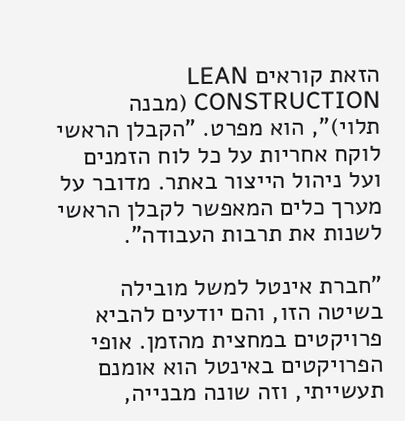הזאת קוראים LEAN CONSTRUCTION (מבנה תלוי)", הוא מפרט. "הקבלן הראשי לוקח אחריות על כל לוח הזמנים ועל ניהול הייצור באתר. מדובר על מערך כלים המאפשר לקבלן הראשי לשנות את תרבות העבודה".

"חברת אינטל למשל מובילה בשיטה הזו, והם יודעים להביא פרויקטים במחצית מהזמן. אופי הפרויקטים באינטל הוא אומנם תעשייתי, וזה שונה מבנייה,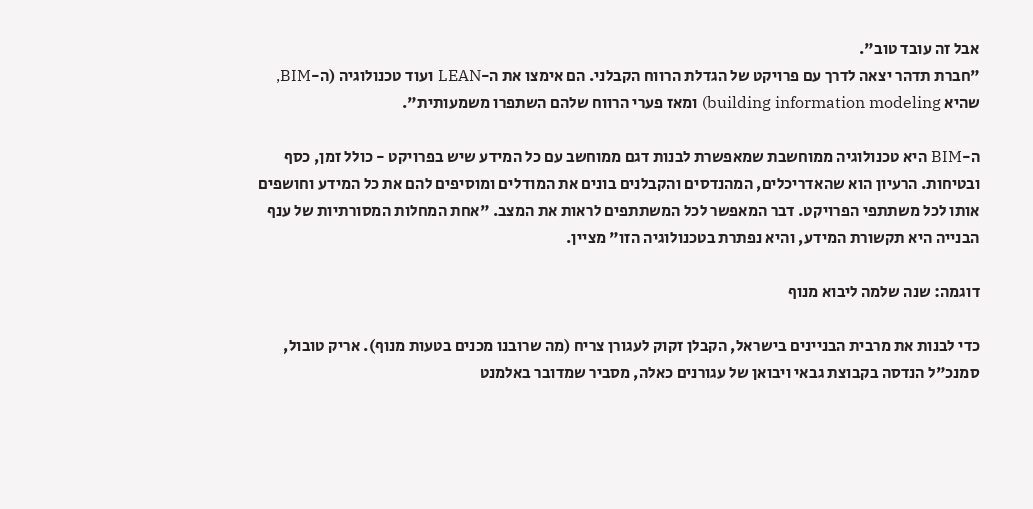אבל זה עובד טוב".
"חברת תדהר יצאה לדרך עם פרויקט של הגדלת הרווח הקבלני. הם אימצו את ה-LEAN ועוד טכנולוגיה (ה-BIM, שהיא building information modeling) ומאז פערי הרווח שלהם השתפרו משמעותית".

ה-BIM היא טכנולוגיה ממוחשבת שמאפשרת לבנות דגם ממוחשב עם כל המידע שיש בפרויקט - כולל זמן, כסף ובטיחות. הרעיון הוא שהאדריכלים, המהנדסים והקבלנים בונים את המודלים ומוסיפים להם את כל המידע וחושפים אותו לכל משתתפי הפרויקט. דבר המאפשר לכל המשתתפים לראות את המצב. "אחת המחלות המסורתיות של ענף הבנייה היא תקשורת המידע, והיא נפתרת בטכנולוגיה הזו" מציין.

דוגמה: שנה שלמה ליבוא מנוף

כדי לבנות את מרבית הבניינים בישראל, הקבלן זקוק לעגורן צריח (מה שרובנו מכנים בטעות מנוף). אריק טובול, סמנכ"ל הנדסה בקבוצת גבאי ויבואן של עגורנים כאלה, מסביר שמדובר באלמנט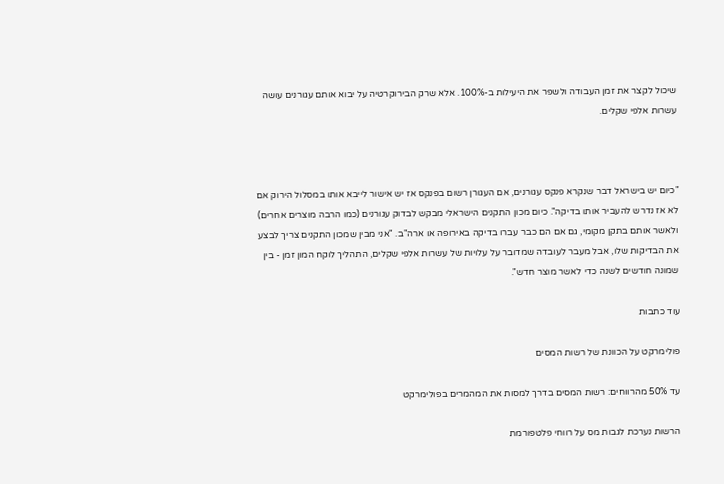שיכול לקצר את זמן העבודה ולשפר את היעילות ב-100%. אלא שרק הבירוקרטיה על יבוא אותם עגורנים עושה עשרות אלפי שקלים.



"כיום יש בישראל דבר שנקרא פנקס עגורנים, אם העגורן רשום בפנקס אז יש אישור לייבא אותו במסלול הירוק אם לא אז נדרש להעביר אותו בדיקה". כיום מכון התקנים הישראלי מבקש לבדוק עגורנים (כמו הרבה מוצרים אחרים) ולאשר אותם בתקן מקומי, גם אם הם כבר עברו בדיקה באירופה או ארה"ב. "אני מבין שמכון התקנים צריך לבצע את הבדיקות שלו, אבל מעבר לעובדה שמדובר על עלויות של עשרות אלפי שקלים, התהליך לוקח המון זמן - בין שמונה חודשים לשנה כדי לאשר מוצר חדש".

עוד כתבות

פולימרקט על הכוונת של רשות המסים

עד 50% מהרווחים: רשות המסים בדרך למסות את המהמרים בפולימרקט

הרשות נערכת לגבות מס על רווחי פלטפורמת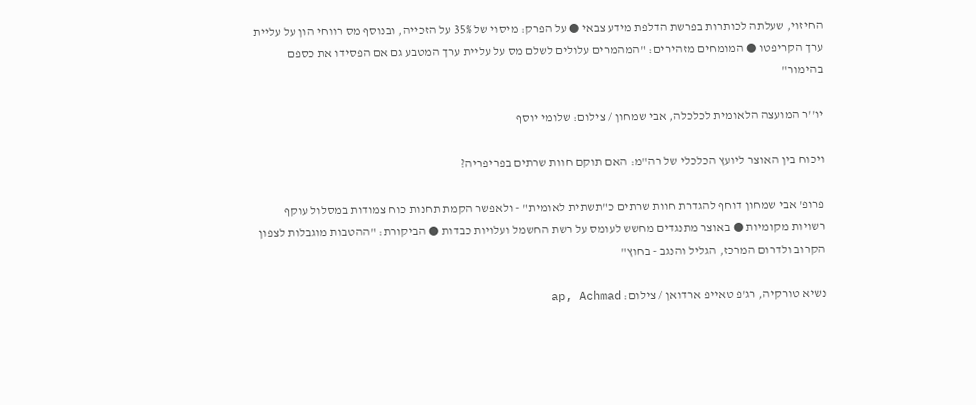החיזוי, שעלתה לכותרות בפרשת הדלפת מידע צבאי ● על הפרק: מיסוי של 35% על הזכייה, ובנוסף מס רווחי הון על עליית ערך הקריפטו ● המומחים מזהירים: "המהמרים עלולים לשלם מס על עליית ערך המטבע גם אם הפסידו את כספם בהימור"

יו''ר המועצה הלאומית לכלכלה, אבי שמחון / צילום: שלומי יוסף

ויכוח בין האוצר ליועץ הכלכלי של רה"מ: האם תוקם חוות שרתים בפריפריה?

פרופ' אבי שמחון דוחף להגדרת חוות שרתים כ"תשתית לאומית" - ולאפשר הקמת תחנות כוח צמודות במסלול עוקף רשויות מקומיות ● באוצר מתנגדים מחשש לעומס על רשת החשמל ועלויות כבדות ● הביקורת: "ההטבות מוגבלות לצפון הקרוב ולדרום המרכז, הגליל והנגב - בחוץ"

נשיא טורקיה, רג'פ טאייפ ארדואן / צילום: ap, Achmad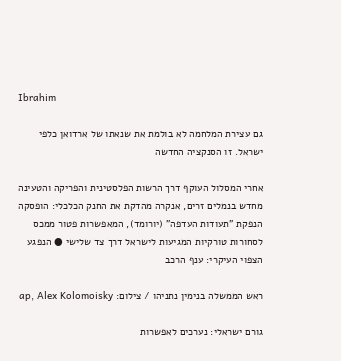Ibrahim

גם עצירת המלחמה לא בולמת את שנאתו של ארדואן כלפי ישראל. זו הסנקציה החדשה

אחרי המסלול העוקף דרך הרשות הפלסטינית והפריקה והטעינה מחדש בנמלים זרים, אנקרה מהדקת את החנק הכלכלי: הופסקה הנפקת "תעודות העדפה" (יורומד), המאפשרות פטור ממכס לסחורות טורקיות המגיעות לישראל דרך צד שלישי ● הנפגע הצפוי העיקרי: ענף הרכב

ראש הממשלה בנימין נתניהו / צילום: ap, Alex Kolomoisky

גורם ישראלי: נערכים לאפשרות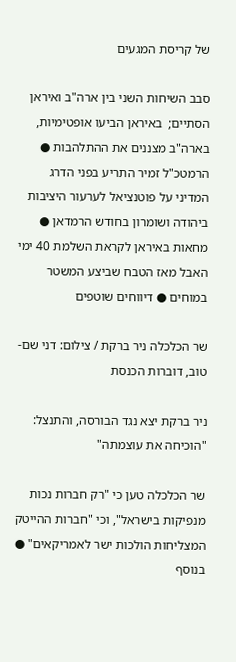של קריסת המגעים

סבב השיחות השני בין ארה"ב ואיראן הסתיים;  באיראן הביעו אופטימיות, בארה"ב מצננים את ההתלהבות ● הרמטכ"ל זמיר התריע בפני הדרג המדיני על פוטנציאל לערעור היציבות ביהודה ושומרון בחודש הרמדאן ● מחאות באיראן לקראת השלמת 40 ימי האבל מאז הטבח שביצע המשטר במוחים ● דיווחים שוטפים

שר הכלכלה ניר ברקת / צילום: דני שם-טוב, דוברות הכנסת

ניר ברקת יצא נגד הבורסה, והתנצל: "הוכיחה את עוצמתה"

שר הכלכלה טען כי "רק חברות נכות מנפיקות בישראל", וכי "חברות ההייטק המצליחות הולכות ישר לאמריקאים" ● בנוסף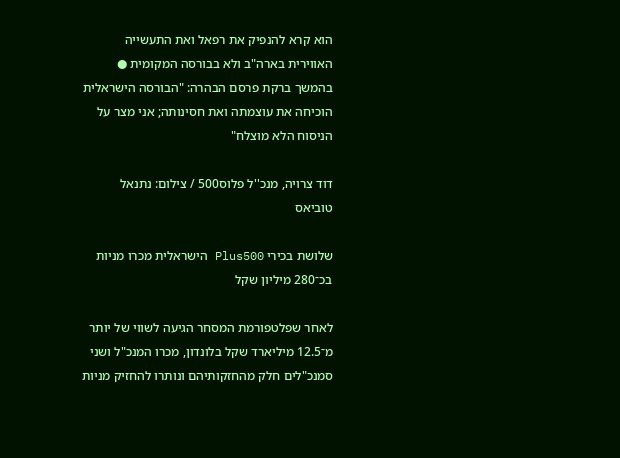הוא קרא להנפיק את רפאל ואת התעשייה האווירית בארה"ב ולא בבורסה המקומית ● בהמשך ברקת פרסם הבהרה: "הבורסה הישראלית הוכיחה את עוצמתה ואת חסינותה; אני מצר על הניסוח הלא מוצלח"

דוד צרויה, מנכ''ל פלוס500 / צילום: נתנאל טוביאס

שלושת בכירי Plus500 הישראלית מכרו מניות בכ־280 מיליון שקל

לאחר שפלטפורמת המסחר הגיעה לשווי של יותר מ־12.5 מיליארד שקל בלונדון, מכרו המנכ"ל ושני סמנכ"לים חלק מהחזקותיהם ונותרו להחזיק מניות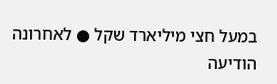במעל חצי מיליארד שקל ● לאחרונה הודיעה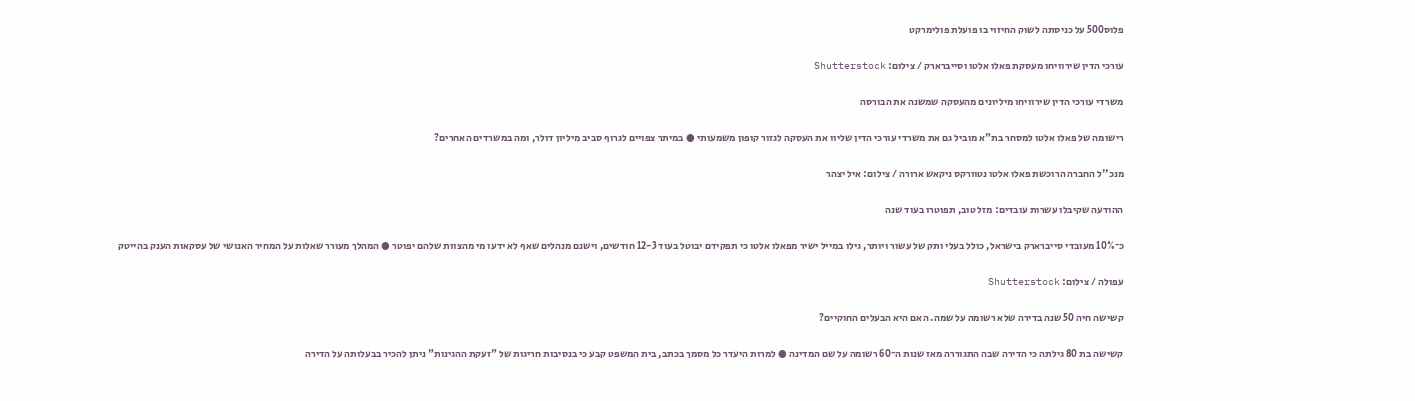פלוס500 על כניסתה לשוק החיזוי בו פועלת פולימרקט

עורכי הדין שירוויחו מעסקת פאלו אלטו וסייברארק / צילום: Shutterstock

משרדי עורכי הדין שירוויחו מיליונים מהעסקה שמשנה את הבורסה

רישומה של פאלו אלטו למסחר בת"א מוביל גם את משרדי עורכי הדין שליוו את העסקה לגזור קופון משמעותי ● במיתר צפויים לגרוף סביב מיליון דולר, ומה במשרדים האחרים?

מנכ''ל החברה הרוכשת פאלו אלטו נטוורקס ניקאש ארורה / צילום: איל יצהר

ההודעה שקיבלו עשרות עובדים: מזל טוב, תפוטרו בעוד שנה

כ־10% מעובדי סייברארק בישראל, כולל בעלי ותק של עשור ויותר, גילו במייל ישיר מפאלו אלטו כי תפקידם יבוטל בעוד 12-3 חודשים, וישנם מנהלים שאף לא ידעו מי מהצוות שלהם יפוטר ● המהלך מעורר שאלות על המחיר האנושי של עסקאות הענק בהייטק

עפולה / צילום: Shutterstock

קשישה חיה 50 שנה בדירה שלא רשומה על שמה. האם היא הבעלים החוקיים?

קשישה בת 80 גילתה כי הדירה שבה התגוררה מאז שנות ה־60 רשומה על שם המדינה ● למרות היעדר כל מסמך בכתב, בית המשפט קבע כי בנסיבות חריגות של "זעקת ההגינות" ניתן להכיר בבעלותה על הדירה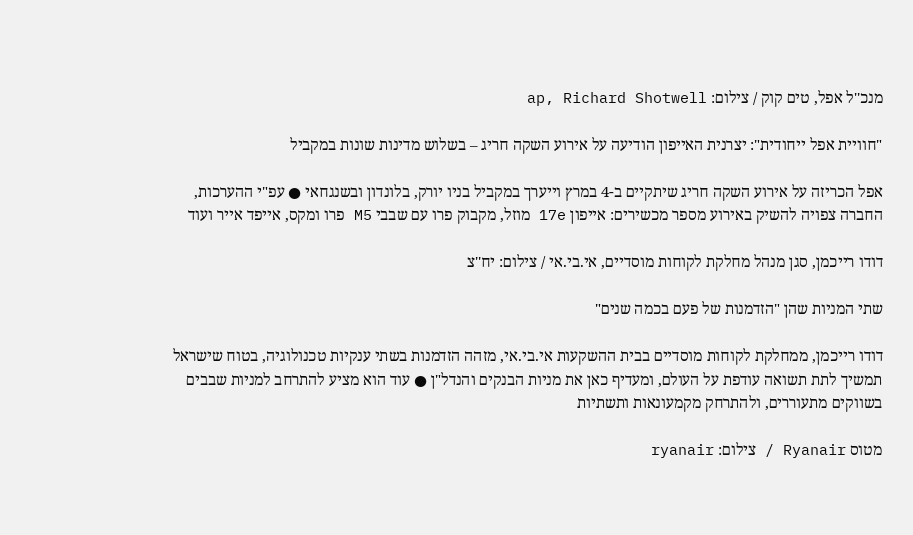מנכ''ל אפל, טים קוק / צילום: ap, Richard Shotwell

"חוויית אפל ייחודית": יצרנית האייפון הודיעה על אירוע השקה חריג – בשלוש מדינות שונות במקביל

אפל הכריזה על אירוע השקה חריג שיתקיים ב-4 במרץ וייערך במקביל בניו יורק, בלונדון ובשנגחאי ● עפ"י ההערכות, החברה צפויה להשיק באירוע מספר מכשירים: אייפון 17e מוזל, מקבוק פרו עם שבבי M5 פרו ומקס, אייפד אייר ועוד

דודו רייכמן, סגן מנהל מחלקת לקוחות מוסדיים, אי.בי.אי / צילום: יח''צ

שתי המניות שהן "הזדמנות של פעם בכמה שנים"

דודו רייכמן, ממחלקת לקוחות מוסדיים בבית ההשקעות אי.בי.אי, מזהה הזדמנות בשתי ענקיות טכנולוגיה, בטוח שישראל תמשיך לתת תשואה עודפת על העולם, ומעדיף כאן את מניות הבנקים והנדל"ן ● עוד הוא מציע להתרחב למניות שבבים בשווקים מתעוררים, ולהתרחק מקמעונאות ותשתיות

מטוס Ryanair / צילום: ryanair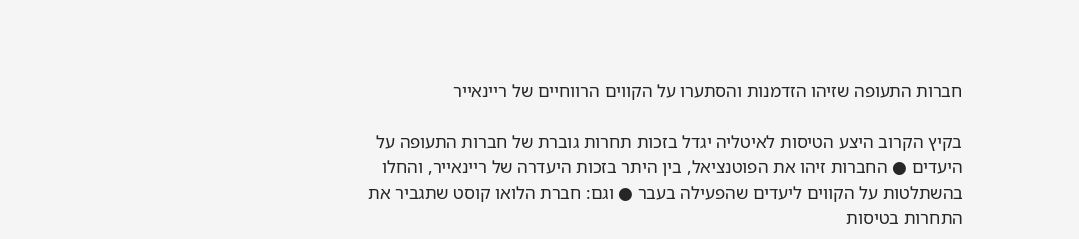חברות התעופה שזיהו הזדמנות והסתערו על הקווים הרווחיים של ריינאייר

בקיץ הקרוב היצע הטיסות לאיטליה יגדל בזכות תחרות גוברת של חברות התעופה על היעדים ● החברות זיהו את הפוטנציאל, בין היתר בזכות היעדרה של ריינאייר, והחלו בהשתלטות על הקווים ליעדים שהפעילה בעבר ● וגם: חברת הלואו קוסט שתגביר את התחרות בטיסות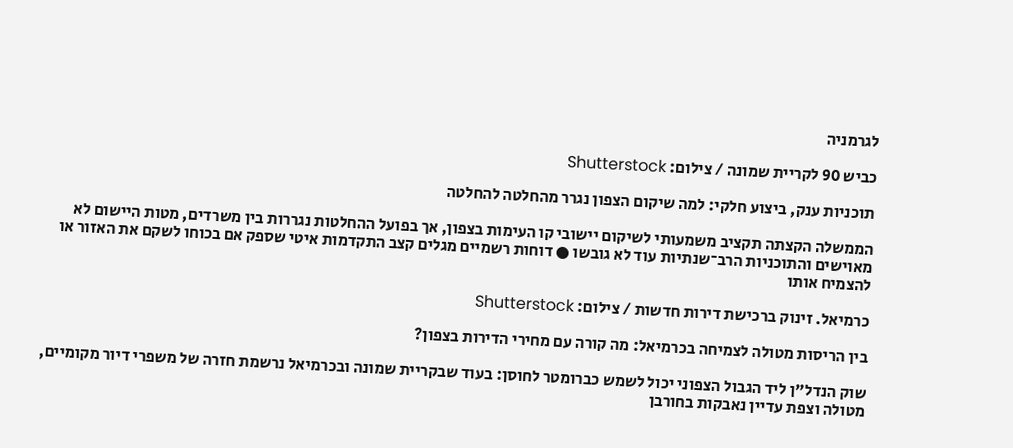לגרמניה

כביש 90 לקריית שמונה / צילום: Shutterstock

תוכניות ענק, ביצוע חלקי: למה שיקום הצפון נגרר מהחלטה להחלטה

הממשלה הקצתה תקציב משמעותי לשיקום יישובי קו העימות בצפון, אך בפועל ההחלטות נגררות בין משרדים, מטות היישום לא מאוישים והתוכניות הרב־שנתיות עוד לא גובשו ● דוחות רשמיים מגלים קצב התקדמות איטי שספק אם בכוחו לשקם את האזור או להצמיח אותו

כרמיאל. זינוק ברכישת דירות חדשות / צילום: Shutterstock

בין הריסות מטולה לצמיחה בכרמיאל: מה קורה עם מחירי הדירות בצפון?

שוק הנדל"ן ליד הגבול הצפוני יכול לשמש כברומטר לחוסן: בעוד שבקריית שמונה ובכרמיאל נרשמת חזרה של משפרי דיור מקומיים, מטולה וצפת עדיין נאבקות בחורבן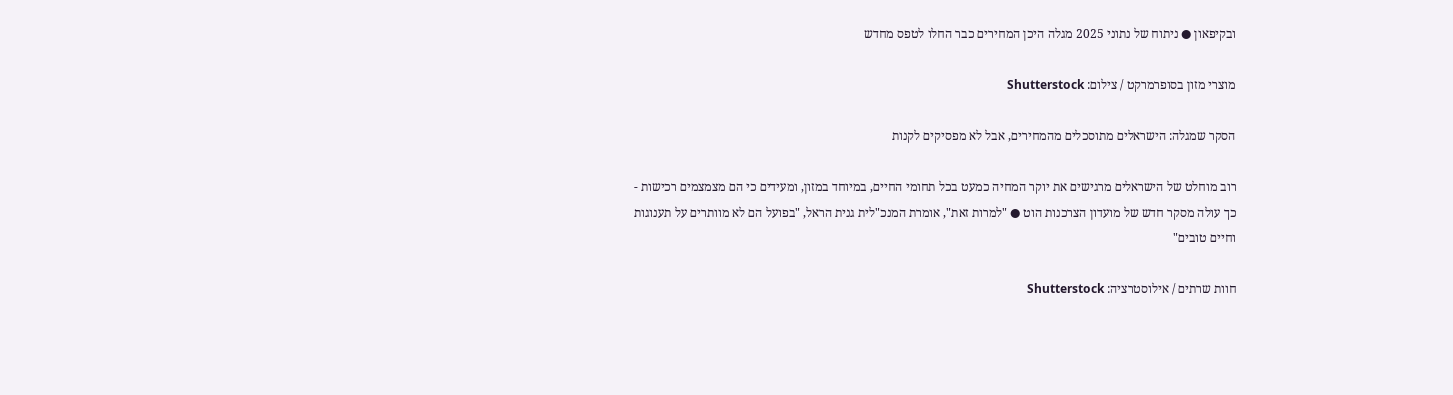ובקיפאון ● ניתוח של נתוני 2025 מגלה היכן המחירים כבר החלו לטפס מחדש

מוצרי מזון בסופרמרקט / צילום: Shutterstock

הסקר שמגלה: הישראלים מתוסכלים מהמחירים, אבל לא מפסיקים לקנות

רוב מוחלט של הישראלים מרגישים את יוקר המחיה כמעט בכל תחומי החיים, במיוחד במזון, ומעידים כי הם מצמצמים רכישות - כך עולה מסקר חדש של מועדון הצרכנות הוט ● "למרות זאת", אומרת המנכ"לית גנית הראל, "בפועל הם לא מוותרים על תענוגות וחיים טובים"

חוות שרתים / אילוסטרציה: Shutterstock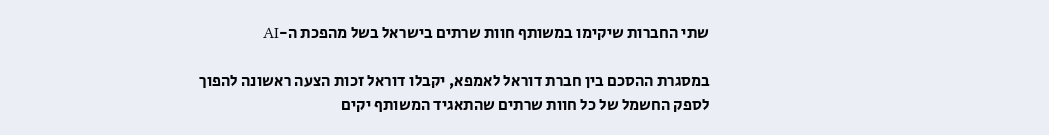שתי החברות שיקימו במשותף חוות שרתים בישראל בשל מהפכת ה-AI

במסגרת ההסכם בין חברת דוראל לאמפא, יקבלו דוראל זכות הצעה ראשונה להפוך לספק החשמל של כל חוות שרתים שהתאגיד המשותף יקים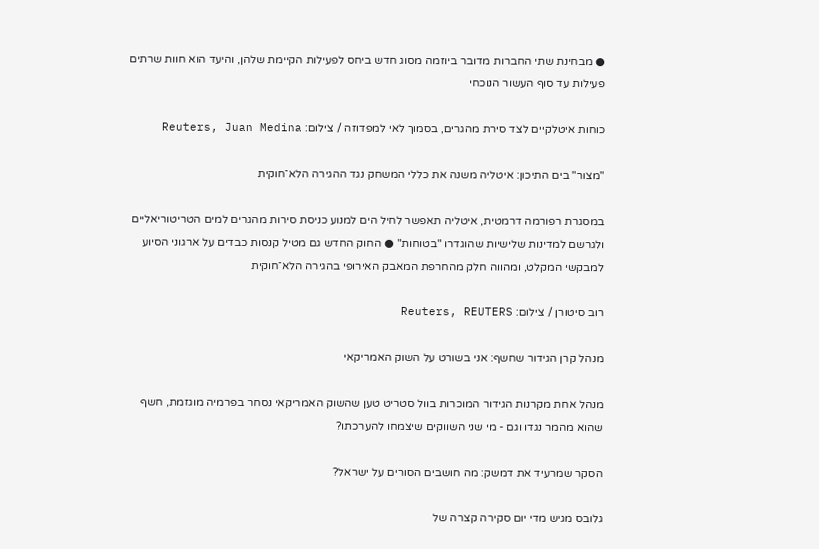● מבחינת שתי החברות מדובר ביוזמה מסוג חדש ביחס לפעילות הקיימת שלהן, והיעד הוא חוות שרתים פעילות עד סוף העשור הנוכחי

כוחות איטלקיים לצד סירת מהגרים, בסמוך לאי למפדוזה / צילום: Reuters, Juan Medina

"מצור" בים התיכון: איטליה משנה את כללי המשחק נגד ההגירה הלא־חוקית

במסגרת רפורמה דרמטית, איטליה תאפשר לחיל הים למנוע כניסת סירות מהגרים למים הטריטוריאליים ולגרשם למדינות שלישיות שהוגדרו "בטוחות" ● החוק החדש גם מטיל קנסות כבדים על ארגוני הסיוע למבקשי המקלט, ומהווה חלק מהחרפת המאבק האירופי בהגירה הלא־חוקית

רוב סיטורן / צילום: Reuters, REUTERS

מנהל קרן הגידור שחשף: אני בשורט על השוק האמריקאי

מנהל אחת מקרנות הגידור המוכרות בוול סטריט טען שהשוק האמריקאי נסחר בפרמיה מוגזמת, חשף שהוא מהמר נגדו וגם - מי שני השווקים שיצמחו להערכתו?

הסקר שמרעיד את דמשק: מה חושבים הסורים על ישראל?

גלובס מגיש מדי יום סקירה קצרה של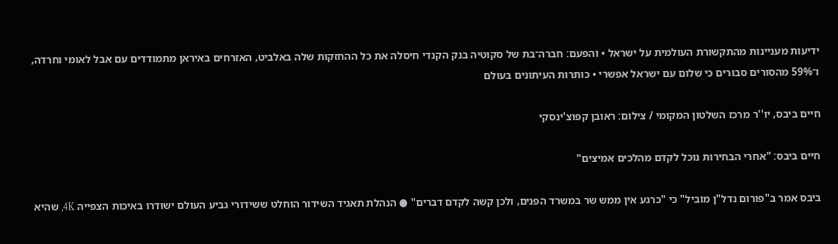ידיעות מעניינות מהתקשורת העולמית על ישראל • והפעם: חברה־בת של סקוטיה בנק הקנדי חיסלה את כל ההחזקות שלה באלביט, האזרחים באיראן מתמודדים עם אבל לאומי וחרדה, ו־59% מהסורים סבורים כי שלום עם ישראל אפשרי • כותרות העיתונים בעולם

חיים ביבס, יו''ר מרכז השלטון המקומי / צילום: ראובן קפוצ'ינסקי

חיים ביבס: "אחרי הבחירות נוכל לקדם מהלכים אמיצים"

ביבס אמר ב"פורום נדל"ן מוביל" כי "כרגע אין ממש שר במשרד הפנים, ולכן קשה לקדם דברים" ● הנהלת תאגיד השידור הוחלט ששידורי גביע העולם ישודרו באיכות הצפייה 4K, שהיא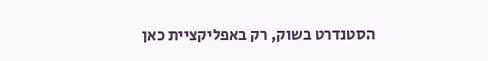הסטנדרט בשוק, רק באפליקציית כאן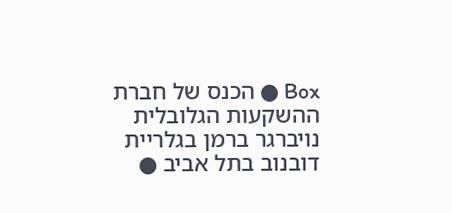Box ● הכנס של חברת ההשקעות הגלובלית נויברגר ברמן בגלריית דובנוב בתל אביב ●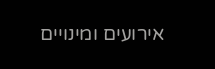אירועים ומינויים